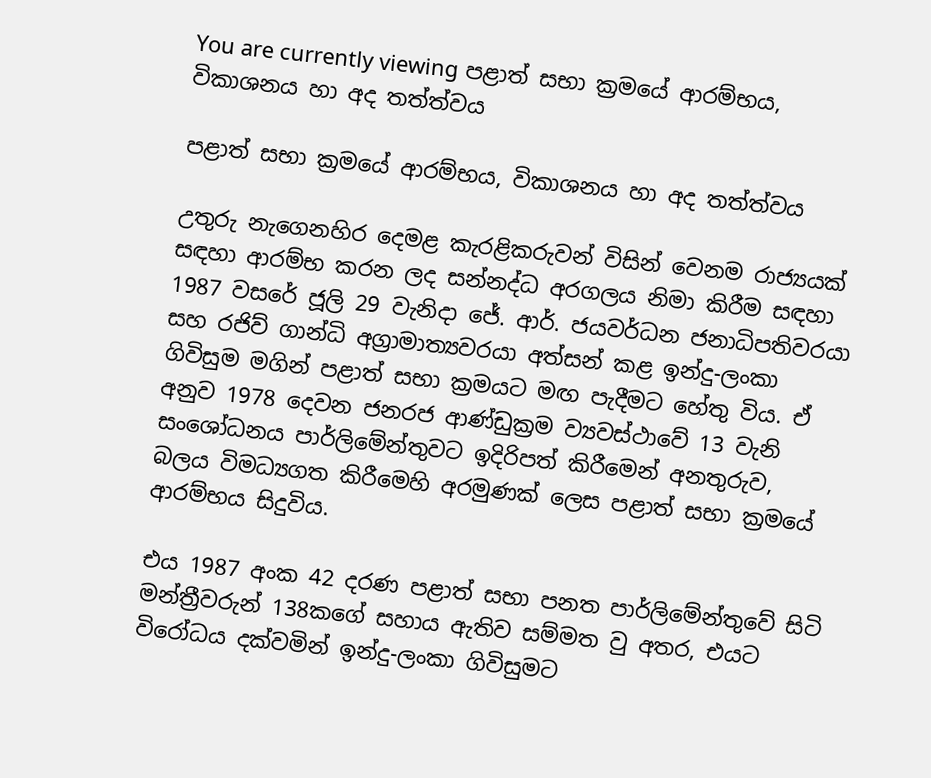You are currently viewing පළාත් සභා ක්‍රමයේ ආරම්භය, විකාශනය හා අද තත්ත්වය

පළාත් සභා ක්‍රමයේ ආරම්භය, විකාශනය හා අද තත්ත්වය

උතුරු නැගෙනහිර දෙමළ කැරළිකරුවන් විසින් වෙනම රාජ්‍යයක් සඳහා ආරම්භ කරන ලද සන්නද්ධ අරගලය නිමා කිරීම සඳහා 1987 වසරේ ජූලි 29 වැනිදා ජේ. ආර්. ජයවර්ධන ජනාධිපතිවරයා  සහ රජිව් ගාන්ධි අග්‍රාමාත්‍යවරයා අත්සන් කළ ඉන්දු-ලංකා ගිවිසුම මගින් පළාත් සභා ක්‍රමයට මඟ පැදීමට හේතු විය. ඒ අනුව 1978 දෙවන ජනරජ ආණ්ඩුක්‍රම ව්‍යවස්ථාවේ 13 වැනි සංශෝධනය පාර්ලිමේන්තුවට ඉදිරිපත් කිරීමෙන් අනතුරුව, බලය විමධ්‍යගත කිරීමෙහි අරමුණක් ලෙස පළාත් සභා ක්‍රමයේ  ආරම්භය සිදුවිය.

එය 1987 අංක 42 දරණ පළාත් සභා පනත පාර්ලිමේන්තුවේ සිටි මන්ත්‍රීවරුන් 138කගේ සහාය ඇතිව සම්මත වු අතර, එයට විරෝධය දක්වමින් ඉන්දු-ලංකා ගිවිසුමට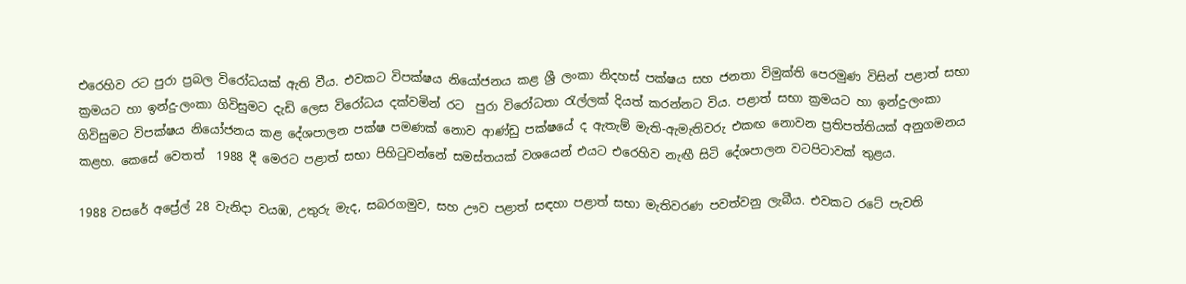එරෙහිව රට පුරා ප්‍රබල විරෝධයක් ඇති වීය. එවකට විපක්ෂය නියෝජනය කළ ශ්‍රී ලංකා නිදහස් පක්ෂය සහ ජනතා විමුක්ති පෙරමුණ විසින් පළාත් සභා ක්‍රමයට හා ඉන්දු-ලංකා ගිවිසුමට දැඩි ලෙස විරෝධය දක්වමින් රට  පුරා විරෝධතා රැල්ලක් දියත් කරන්නට විය. පළාත් සභා ක්‍රමයට හා ඉන්දු-ලංකා ගිවිසුමට විපක්ෂය නියෝජනය කළ දේශපාලන පක්ෂ පමණක් නොව ආණ්ඩු පක්ෂයේ ද ඇතැම් මැති-ඇමැතිවරු එකඟ නොවන ප්‍රතිපත්තියක් අනුගමනය කළහ. කෙසේ වෙතත්  1988 දී මෙරට පළාත් සභා පිහිටුවන්නේ සමස්තයක් වශයෙන් එයට එරෙහිව නැඟී සිටි දේශපාලන වටපිටාවක් තුළය.

1988 වසරේ අප්‍රේල් 28 වැනිදා වයඹ, උතුරු මැද, සබරගමුව, සහ ඌව පළාත් සඳහා පළාත් සභා මැතිවරණ පවත්වනු ලැබීය. එවකට රටේ පැවති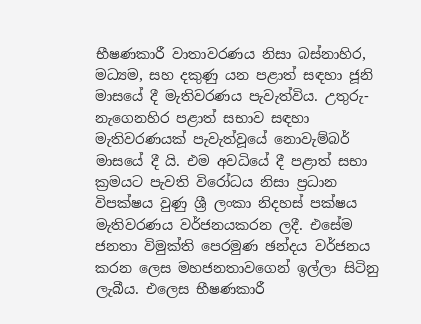භීෂණකාරී වාතාවරණය නිසා බස්නාහිර, මධ්‍යම, සහ දකුණු යන පළාත් සඳහා ජූනි මාසයේ දී මැතිවරණය පැවැත්විය. උතුරු-නැගෙනහිර පළාත් සභාව සඳහා මැතිවරණයක් පැවැත්වූයේ නොවැම්බර් මාසයේ දී යි. එම අවධියේ දී පළාත් සභා ක්‍රමයට පැවති විරෝධය නිසා ප්‍රධාන විපක්ෂය වුණු ශ්‍රී ලංකා නිදහස් පක්ෂය මැතිවරණය වර්ජනයකරන ලදී. එසේම ජනතා විමුක්ති පෙරමුණ ඡන්දය වර්ජනය කරන ලෙස මහජනතාවගෙන් ඉල්ලා සිටිනු ලැබීය. එලෙස භීෂණකාරී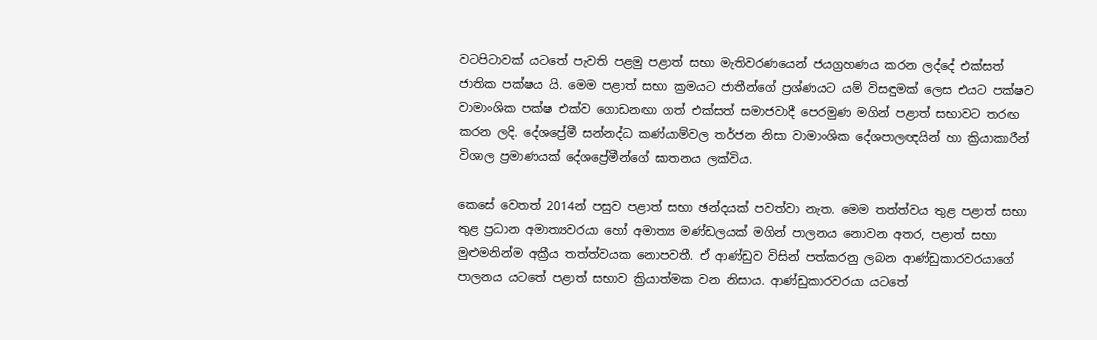වටපිටාවක් යටතේ පැවති පළමු පළාත් සභා මැතිවරණයෙන් ජයග්‍රහණය කරන ලද්දේ එක්සත් ජාතික පක්ෂය යි. මෙම පළාත් සභා ක්‍රමයට ජාතීන්ගේ ප්‍රශ්ණයට යම් විසඳුමක් ලෙස එයට පක්ෂව වාමාංශික පක්ෂ එක්ව ගොඩනඟා ගත් එක්සත් සමාජවාදී පෙරමුණ මගින් පළාත් සභාවට තරඟ කරන ලදි. දේශප්‍රේමී සන්නද්ධ කණ්යාම්වල තර්ජන නිසා වාමාංශික දේශපාලඥයින් හා ක්‍රියාකාරීන් විශාල ප්‍රමාණයක් දේශප්‍රේමීන්ගේ ඝාතනය ලක්විය.

කෙසේ වෙතත් 2014න් පසුව පළාත් සභා ඡන්දයක් පවත්වා නැත. මෙම තත්ත්වය තුළ පළාත් සභා තුළ ප්‍රධාන අමාත්‍යවරයා හෝ අමාත්‍ය මණ්ඩලයක් මගින් පාලනය නොවන අතර, පළාත් සභා මුළුමනින්ම අක්‍රීය තත්ත්වයක නොපවතී. ඒ ආණ්ඩුව විසින් පත්කරනු ලබන ආණ්ඩුකාරවරයාගේ පාලනය යටතේ පළාත් සභාව ක්‍රියාත්මක වන නිසාය. ආණ්ඩුකාරවරයා යටතේ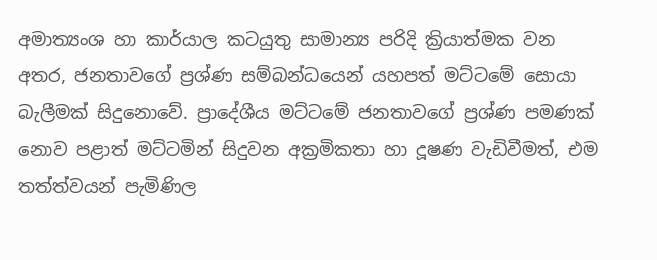අමාත්‍යංශ හා කාර්යාල කටයුතු සාමාන්‍ය පරිදි ක්‍රියාත්මක වන අතර, ජනතාවගේ ප්‍රශ්ණ සම්බන්ධයෙන් යහපත් මට්ටමේ සොයා බැලීමක් සිදුනොවේ. ප්‍රාදේශීය මට්ටමේ ජනතාවගේ ප්‍රශ්ණ පමණක් නොව පළාත් මට්ටමින් සිදුවන අක්‍රමිකතා හා දූෂණ වැඩිවීමත්, එම තත්ත්වයන් පැමිණිල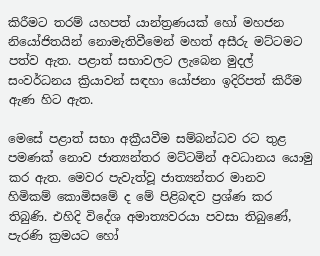කිරීමට තරම් යහපත් යාන්ත්‍රණයක් හෝ මහජන නියෝජිතයින් නොමැතිවීමෙන් මහත් අසීරු මට්ටමට පත්ව ඇත. පළාත් සභාවලට ලැබෙන මුදල් සංවර්ධනය ක්‍රියාවන් සඳහා යෝජනා ඉදිරිපත් කිරීම ඇණ හිට ඇත.

මෙසේ පළාත් සභා අක්‍රීයවීම සම්බන්ධව රට තුළ පමණක් නොව ජාත්‍යන්තර මට්ටමින් අවධානය යොමු කර ඇත. මෙවර පැවැත්වූ ජාත්‍යන්තර මානව හිමිකම් කොමිසමේ ද මේ පිළිබඳව ප්‍රශ්ණ කර තිබුණි. එහිදි විදේශ අමාත්‍යවරයා පවසා තිබුණේ, පැරණි ක්‍රමයට හෝ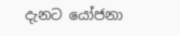දැනට යෝජනා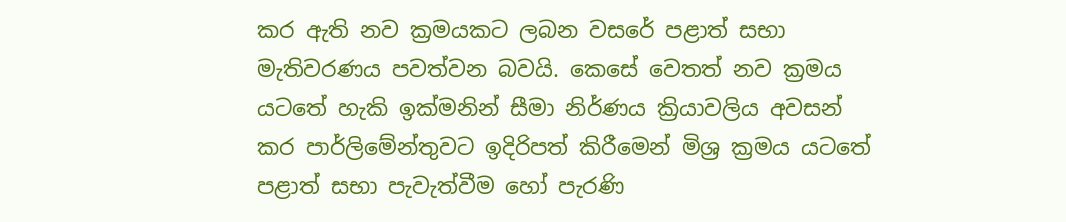කර ඇති නව ක්‍රමයකට ලබන වසරේ පළාත් සභා මැතිවරණය පවත්වන බවයි. කෙසේ වෙතත් නව ක්‍රමය යටතේ හැකි ඉක්මනින් සීමා නිර්ණය ක්‍රියාවලිය අවසන් කර පාර්ලිමේන්තුවට ඉදිරිපත් කිරීමෙන් මිශ්‍ර ක්‍රමය යටතේ පළාත් සභා පැවැත්වීම හෝ පැරණි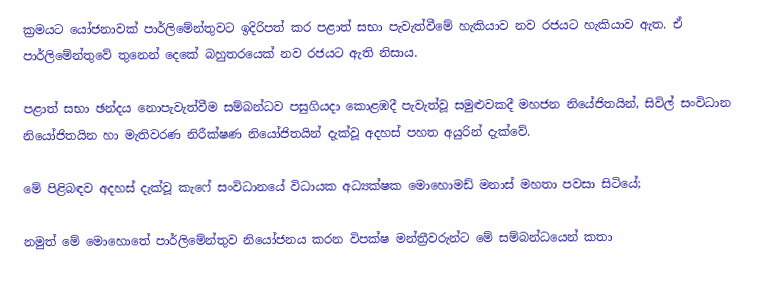ක්‍රමයට යෝජනාවක් පාර්ලිමේන්තුවට ඉදිරිපත් කර පළාත් සභා පැවැත්වීමේ හැකියාව නව රජයට හැකියාව ඇත. ඒ පාර්ලිමේන්තුවේ තුනෙන් දෙකේ බහුතරයෙක් නව රජයට ඇති නිසාය.

පළාත් සභා ඡන්දය නොපැවැත්වීම සම්බන්ධව පසුගියදා කොළඹදී පැවැත්වූ සමුළුවකදී මහජන නියේජිතයින්, සිවිල් සංවිධාන නියෝජිතයින හා මැතිවරණ නිරීක්ෂණ නියෝජිතයින් දැක්වූ අදහස් පහත අයුරින් දැක්වේ.

මේ පිළිබඳව අදහස් දැක්වූ කැෆේ සංවිධානයේ විධායක අධ්‍යක්ෂක මොහොමඩ් මනාස් මහතා පවසා සිටියේ;

නමුත් මේ මොහොතේ පාර්ලිමේන්තුව නියෝජනය කරන විපක්ෂ මන්ත්‍රීවරුන්ට මේ සම්බන්ධයෙන් කතා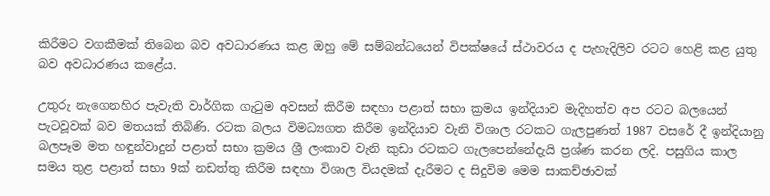කිරීමට වගකීමක් තිබෙන බව අවධාරණය කළ ඔහු මේ සම්බන්ධයෙන් විපක්ෂයේ ස්ථාවරය ද පැහැදිලිව රටට හෙළි කළ යුතු බව අවධාරණය කළේය.

උතුරු නැගෙනහිර පැවැති වාර්ගික ගැටුම අවසන් කිරීම සඳහා පළාත් සභා ක්‍රමය ඉන්දියාව මැදිහත්ව අප රටට බලයෙන් පැටවූවක් බව මතයක් තිබිණි. රටක බලය විමධ්‍යගත කිරීම ඉන්දියාව වැනි විශාල රටකට ගැලපුණත් 1987 වසරේ දී ඉන්දියානු බලපෑම මත හඳුන්වාදුන් පළාත් සභා ක්‍රමය ශ්‍රී ලංකාව වැනි කුඩා රටකට ගැලපෙන්නේදැයි ප්‍රශ්ණ කරන ලදි. පසුගිය කාල සමය තුළ පළාත් සභා 9ක් නඩත්තු කිරීම සඳහා විශාල වියදමක් දැරීමට ද සිදුවිම මෙම සාකච්ඡාවක්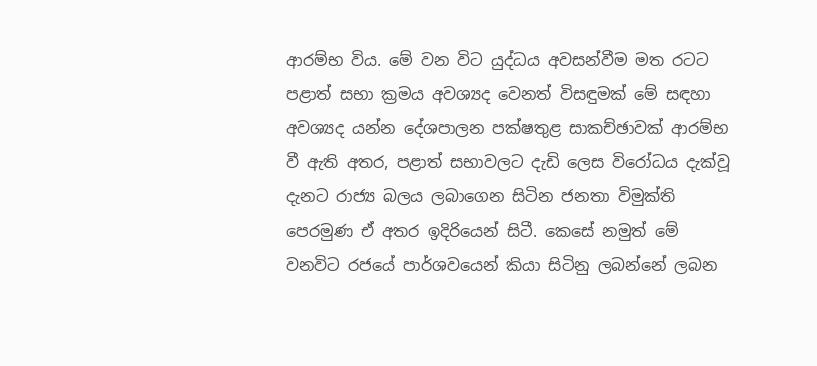ආරම්භ විය. මේ වන විට යුද්ධය අවසන්වීම මත රටට පළාත් සභා ක්‍රමය අවශ්‍යද වෙනත් විසඳුමක් මේ සඳහා අවශ්‍යද යන්න දේශපාලන පක්ෂතුළ සාකච්ඡාවක් ආරම්භ වී ඇති අතර, පළාත් සභාවලට දැඩි ලෙස විරෝධය දැක්වූ දැනට රාජ්‍ය බලය ලබාගෙන සිටින ජනතා විමුක්ති පෙරමුණ ඒ අතර ඉදිරියෙන් සිටී. කෙසේ නමුත් මේ වනවිට රජයේ පාර්ශවයෙන් කියා සිටිනු ලබන්නේ ලබන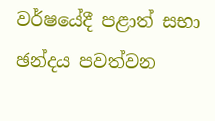වර්ෂයේදී පළාත් සභා ඡන්දය පවත්වන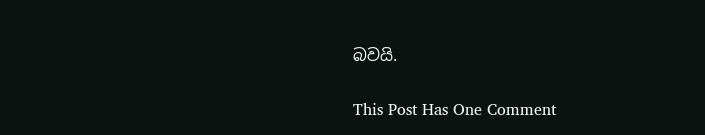බවයි.

This Post Has One Comment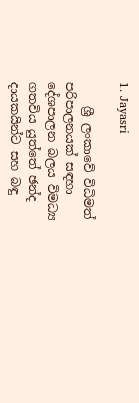1. Jayasri

    ශ්‍රී ලංකාවේ විධිමත් පරිපාලනයක් සඳහා දේශපාලන බලය විමධ්‍ය ගතවිය යුත්තේ ඡන්ද දායකයින්ට සහ බඳු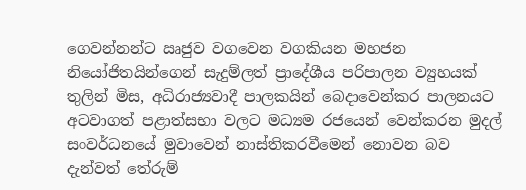ගෙවන්නන්ට ඍජුව වගවෙන වගකියන මහජන නියෝජිතයින්ගෙන් සැදුම්ලත් ප්‍රාදේශීය පරිපාලන ව්‍යුහයක් තුලින් මිස, අධිරාජ්‍යවාදී පාලකයින් බෙදාවෙන්කර පාලනයට අටවාගත් පළාත්සභා වලට මධ්‍යම රජයෙන් වෙන්කරන මුදල් සංවර්ධනයේ මුවාවෙන් නාස්තිකරවීමෙන් නොවන බව දැන්වත් තේරුම්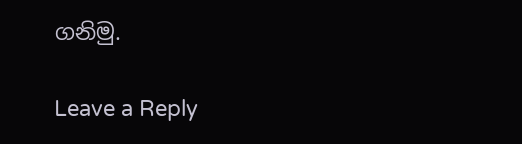ගනිමු.

Leave a Reply